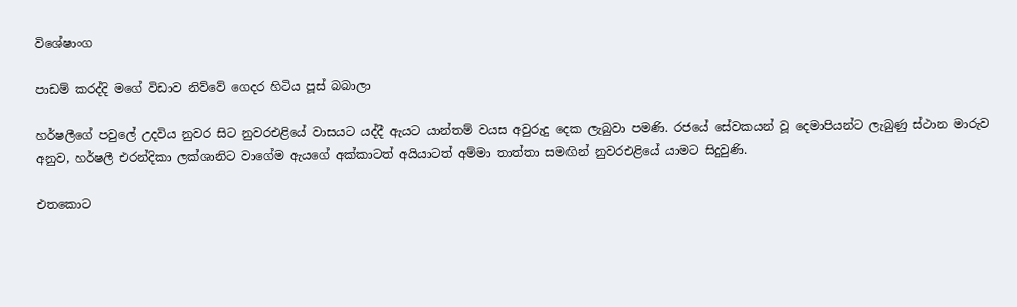විශේෂාංග

පාඩම් කරද්දි මගේ විඩාව නිව්වේ ගෙදර හිටිය පූස් බබාලා

හර්ෂලීගේ පවුලේ උදවිය නුවර සිට නුවරඑළියේ වාසයට යද්දී ඇයට යාන්තම් වයස අවුරුදු දෙක ලැබුවා පමණි. රජයේ සේවකයන් වූ දෙමාපියන්ට ලැබුණු ස්ථාන මාරුව අනුව, හර්ෂලී එරන්දිකා ලක්ශානිට වාගේම ඇයගේ අක්කාටත් අයියාටත් අම්මා තාත්තා සමඟින් නුවරඑළියේ යාමට සිදුවුණි.

එතකොට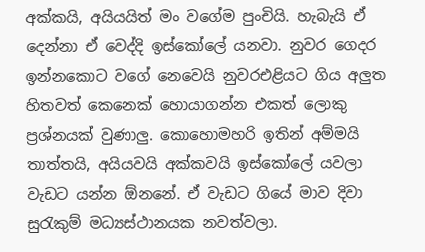අක්කයි, අයියයිත් මං වගේම පුංචියි. හැබැයි ඒ දෙන්නා ඒ වෙද්දි ඉස්කෝලේ යනවා. නුවර ගෙදර ඉන්නකොට වගේ නෙවෙයි නුවරඑළියට ගිය අලුත හිතවත් කෙනෙක් හොයාගන්න එකත් ලොකු ප්‍රශ්නයක් වුණාලු. කොහොමහරි ඉතින් අම්මයි තාත්තයි, අයියවයි අක්කවයි ඉස්කෝලේ යවලා වැඩට යන්න ඕනනේ. ඒ වැඩට ගියේ මාව දිවා සුරැකුම් මධ්‍යස්ථානයක නවත්වලා.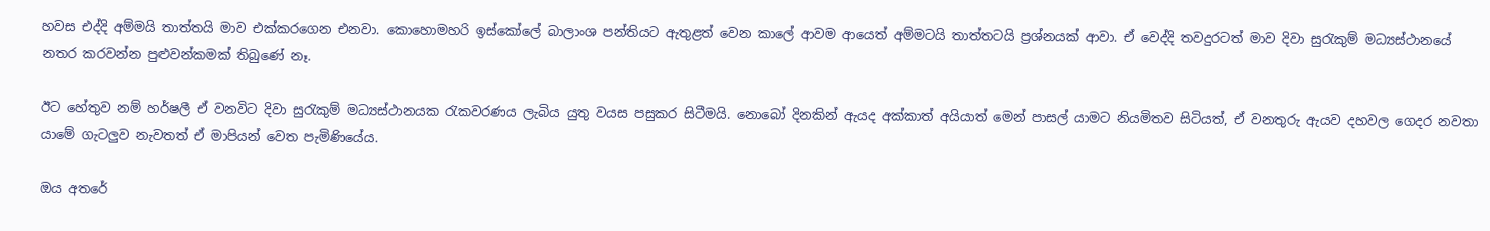හවස එද්දි අම්මයි තාත්තයි මාව එක්කරගෙන එනවා. කොහොමහරි ඉස්කෝලේ බාලාංශ පන්තියට ඇතුළත් වෙන කාලේ ආවම ආයෙත් අම්මටයි තාත්තටයි ප්‍රශ්නයක් ආවා. ඒ වෙද්දි තවදුරටත් මාව දිවා සුරැකුම් මධ්‍යස්ථානයේ නතර කරවන්න පුළුවන්කමක් තිබුණේ නෑ.

ඊට හේතුව නම් හර්ෂලී ඒ වනවිට දිවා සුරැකුම් මධ්‍යස්ථානයක රැකවරණය ලැබිය යුතු වයස පසුකර සිටීමයි. නොබෝ දිනකින් ඇයද අක්කාත් අයියාත් මෙන් පාසල් යාමට නියමිතව සිටියත්, ඒ වනතුරු ඇයව දහවල ගෙදර නවතා යාමේ ගැටලුව නැවතත් ඒ මාපියන් වෙත පැමිණියේය.

ඔය අතරේ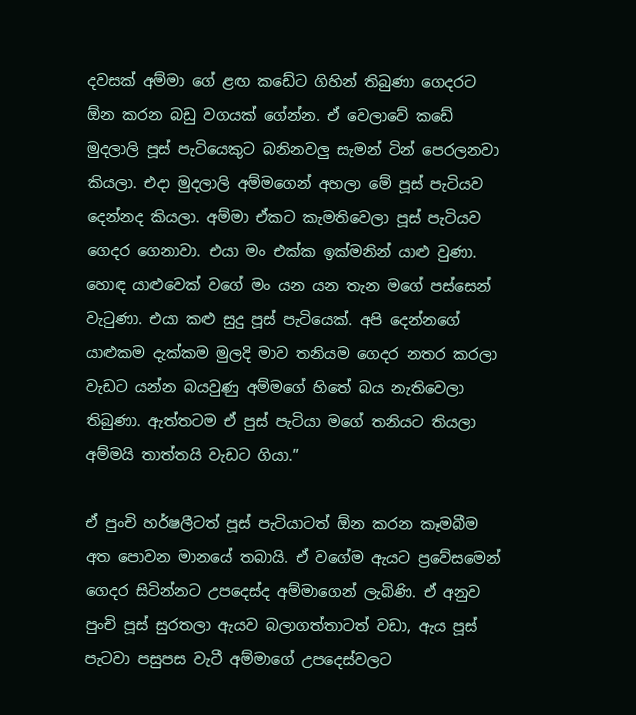දවසක් අම්මා ගේ ළඟ කඩේට ගිහින් තිබුණා ගෙදරට ඕන කරන බඩු වගයක් ගේන්න. ඒ වෙලාවේ කඩේ මුදලාලි පූස් පැටියෙකුට බනිනවලු සැමන් ටින් පෙරලනවා කියලා. එදා මුදලාලි අම්මගෙන් අහලා මේ පූස් පැටියව දෙන්නද කියලා. අම්මා ඒකට කැමතිවෙලා පූස් පැටියව ගෙදර ගෙනාවා. එයා මං එක්ක ඉක්මනින් යාළු වුණා. හොඳ යාළුවෙක් වගේ මං යන යන තැන මගේ පස්සෙන් වැටුණා. එයා කළු සුදු පූස් පැටියෙක්. අපි දෙන්නගේ යාළුකම දැක්කම මුලදි මාව තනියම ගෙදර නතර කරලා වැඩට යන්න බයවුණු අම්මගේ හිතේ බය නැතිවෙලා තිබුණා. ඇත්තටම ඒ පුස් පැටියා මගේ තනියට තියලා අම්මයි තාත්තයි වැඩට ගියා.”

ඒ පුංචි හර්ෂලීටත් පූස් පැටියාටත් ඕන කරන කෑමබීම අත පොවන මානයේ තබායි. ඒ වගේම ඇයට ප්‍රවේසමෙන් ගෙදර සිටින්නට උපදෙස්ද අම්මාගෙන් ලැබිණි. ඒ අනුව පුංචි පූස් සුරතලා ඇයව බලාගත්තාටත් වඩා, ඇය පූස් පැටවා පසුපස වැටී අම්මාගේ උපදෙස්වලට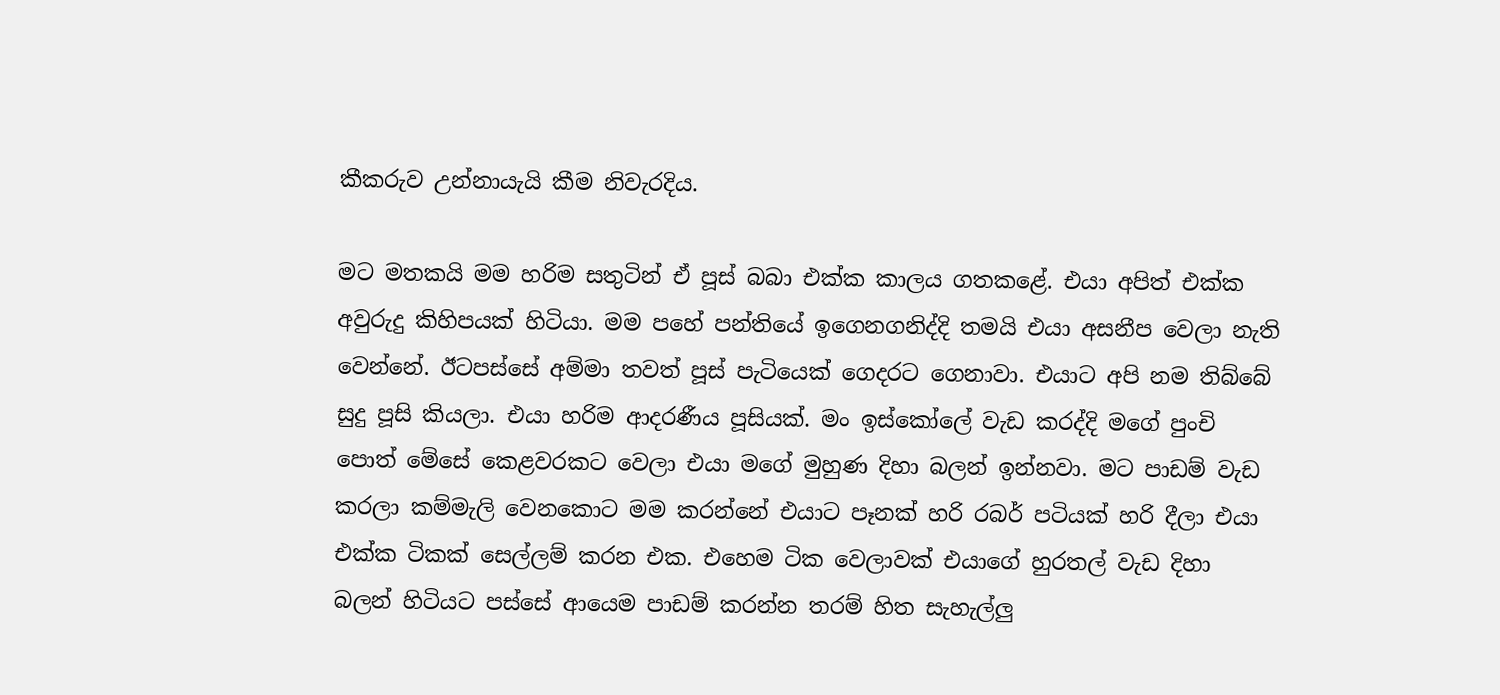කීකරුව උන්නායැයි කීම නිවැරදිය.

මට මතකයි මම හරිම සතුටින් ඒ පූස් බබා එක්ක කාලය ගතකළේ. එයා අපිත් එක්ක අවුරුදු කිහිපයක් හිටියා. මම පහේ පන්තියේ ඉගෙනගනිද්දි තමයි එයා අසනීප වෙලා නැති වෙන්නේ. ඊටපස්සේ අම්මා තවත් පූස් පැටියෙක් ගෙදරට ගෙනාවා. එයාට අපි නම තිබ්බේ සුදු පූසි කියලා. එයා හරිම ආදරණීය පූසියක්. මං ඉස්කෝලේ වැඩ කරද්දි මගේ පුංචි පොත් මේසේ කෙළවරකට වෙලා එයා මගේ මුහුණ දිහා බලන් ඉන්නවා. මට පාඩම් වැඩ කරලා කම්මැලි වෙනකොට මම කරන්නේ එයාට පෑනක් හරි රබර් පටියක් හරි දීලා එයා එක්ක ටිකක් සෙල්ලම් කරන එක. එහෙම ටික වෙලාවක් එයාගේ හුරතල් වැඩ දිහා බලන් හිටියට පස්සේ ආයෙම පාඩම් කරන්න තරම් හිත සැහැල්ලු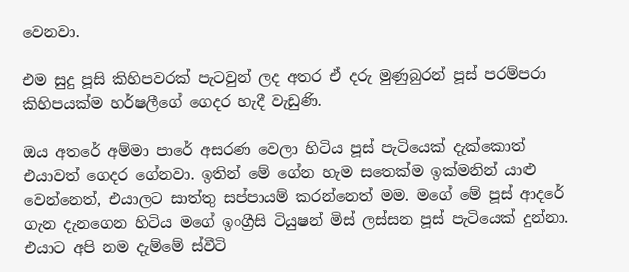වෙනවා.

එම සුදු පූසි කිහිපවරක් පැටවුන් ලද අතර ඒ දරු මුණුබුරන් පූස් පරම්පරා කිහිපයක්ම හර්ෂලීගේ ගෙදර හැදී වැඩුණි.

ඔය අතරේ අම්මා පාරේ අසරණ වෙලා හිටිය පූස් පැටියෙක් දැක්කොත් එයාවත් ගෙදර ගේනවා. ඉතින් මේ ගේන හැම සතෙක්ම ඉක්මනින් යාළු වෙන්නෙත්, එයාලට සාත්තු සප්පායම් කරන්නෙත් මම. මගේ මේ පූස් ආදරේ ගැන දැනගෙන හිටිය මගේ ඉංග්‍රීසි ටියුෂන් මිස් ලස්සන පූස් පැටියෙක් දුන්නා. එයාට අපි නම දැම්මේ ස්වීටි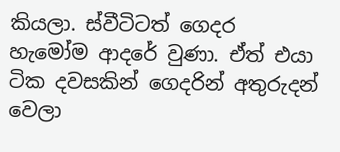කියලා. ස්වීටිටත් ගෙදර හැමෝම ආදරේ වුණා. ඒත් එයා ටික දවසකින් ගෙදරින් අතුරුදන් වෙලා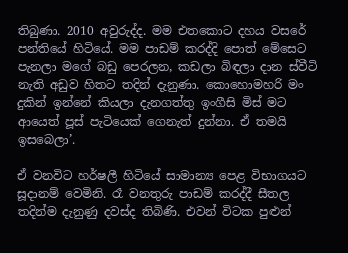තිබුණා. 2010 අවුරුද්ද. මම එතකොට දහය වසරේ පන්තියේ හිටියේ. මම පාඩම් කරද්දි පොත් මේසෙට පැනලා මගේ බඩු පෙරලන, කඩලා බිඳලා දාන ස්වීටි නැති අඩුව හිතට තදින් දැනුණා. කොහොමහරි මං දුකින් ඉන්නේ කියලා දැනගත්තු ඉංගීසි මිස් මට ආයෙත් පූස් පැටියෙක් ගෙනැත් දුන්නා. ඒ තමයි ඉසබෙලා’.

ඒ වනවිට හර්ෂලී හිටියේ සාමාන්‍ය පෙළ විභාගයට සූදානම් වෙමිනි. රෑ වනතුරු පාඩම් කරද්දී සීතල තදින්ම දැනුණු දවස්ද තිබිණි. එවන් විටක පුළුන්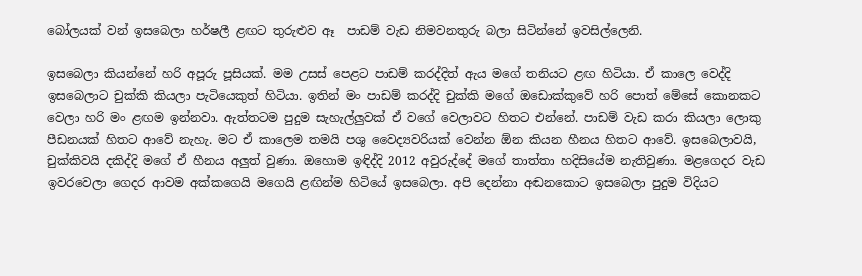බෝලයක් වන් ඉසබෙලා හර්ෂලී ළඟට තුරුළුව ඈ  පාඩම් වැඩ නිමවනතුරු බලා සිටින්නේ ඉවසිල්ලෙනි.

ඉසබෙලා කියන්නේ හරි අපූරු පූසියක්. මම උසස් පෙළට පාඩම් කරද්දිත් ඇය මගේ තනියට ළඟ හිටියා. ඒ කාලෙ වෙද්දි ඉසබෙලාට චුක්කි කියලා පැටියෙකුත් හිටියා. ඉතින් මං පාඩම් කරද්දි චුක්කි මගේ ඔඩොක්කුවේ හරි පොත් මේසේ කොනකට වෙලා හරි මං ළඟම ඉන්නවා. ඇත්තටම පුදුම සැහැල්ලුවක් ඒ වගේ වෙලාවට හිතට එන්නේ. පාඩම් වැඩ කරා කියලා ලොකු පීඩනයක් හිතට ආවේ නැහැ. මට ඒ කාලෙම තමයි පශු වෛද්‍යවරියක් වෙන්න ඕන කියන හීනය හිතට ආවේ. ඉසබෙලාවයි, චුක්කිවයි දකිද්දි මගේ ඒ හීනය අලුත් වුණා. ඔහොම ඉඳිද්දි 2012 අවුරුද්දේ මගේ තාත්තා හදිසියේම නැතිවුණා. මළගෙදර වැඩ ඉවරවෙලා ගෙදර ආවම අක්කගෙයි මගෙයි ළඟින්ම හිටියේ ඉසබෙලා. අපි දෙන්නා අඬනකොට ඉසබෙලා පුදුම විදියට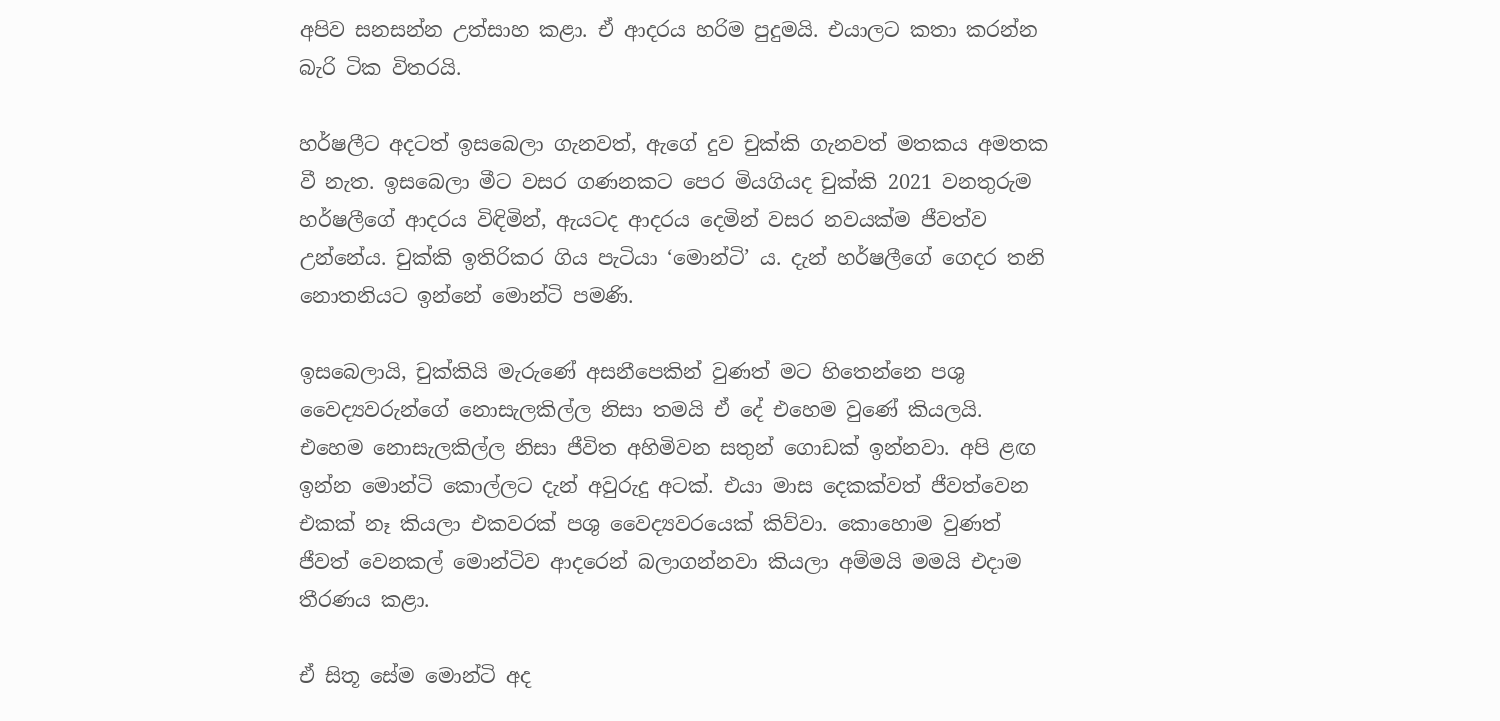අපිව සනසන්න උත්සාහ කළා. ඒ ආදරය හරිම පුදුමයි. එයාලට කතා කරන්න බැරි ටික විතරයි.

හර්ෂලීට අදටත් ඉසබෙලා ගැනවත්, ඇගේ දුව චුක්කි ගැනවත් මතකය අමතක වී නැත. ඉසබෙලා මීට වසර ගණනකට පෙර මියගියද චුක්කි 2021 වනතුරුම හර්ෂලීගේ ආදරය විඳිමින්, ඇයටද ආදරය දෙමින් වසර නවයක්ම ජීවත්ව උන්නේය. චුක්කි ඉතිරිකර ගිය පැටියා ‘මොන්ටි’ ය. දැන් හර්ෂලීගේ ගෙදර තනි නොතනියට ඉන්නේ මොන්ටි පමණි.

ඉසබෙලායි, චුක්කියි මැරුණේ අසනීපෙකින් වුණත් මට හිතෙන්නෙ පශු වෛද්‍යවරුන්ගේ නොසැලකිල්ල නිසා තමයි ඒ දේ එහෙම වුණේ කියලයි. එහෙම නොසැලකිල්ල නිසා ජීවිත අහිමිවන සතුන් ගොඩක් ඉන්නවා. අපි ළඟ ඉන්න මොන්ටි කොල්ලට දැන් අවුරුදු අටක්. එයා මාස දෙකක්වත් ජීවත්වෙන එකක් නෑ කියලා එකවරක් පශු වෛද්‍යවරයෙක් කිව්වා. කොහොම වුණත් ජීවත් වෙනකල් මොන්ටිව ආදරෙන් බලාගන්නවා කියලා අම්මයි මමයි එදාම තීරණය කළා.

ඒ සිතූ සේම මොන්ටි අද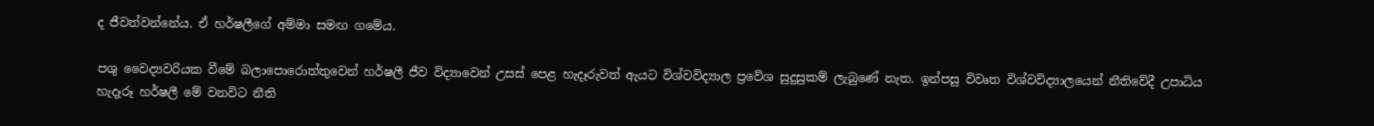ද ජීවත්වන්නේය. ඒ හර්ෂලීගේ අම්මා සමඟ ගමේය.

පශු වෛද්‍යවරියක වීමේ බලාපොරොත්තුවෙන් හර්ෂලී ජීව විද්‍යාවෙන් උසස් පෙළ හැදෑරුවත් ඇයට විශ්වවිද්‍යාල ප්‍රවේශ සුදුසුකම් ලැබුණේ නැත. ඉන්පසු විවෘත විශ්වවිද්‍යාලයෙන් නීතිවේදී උපාධිය හැදෑරූ හර්ෂලී මේ වනවිට නීති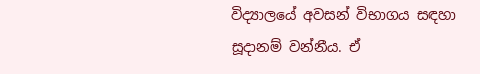විද්‍යාලයේ අවසන් විභාගය සඳහා සූදානම් වන්නීය. ඒ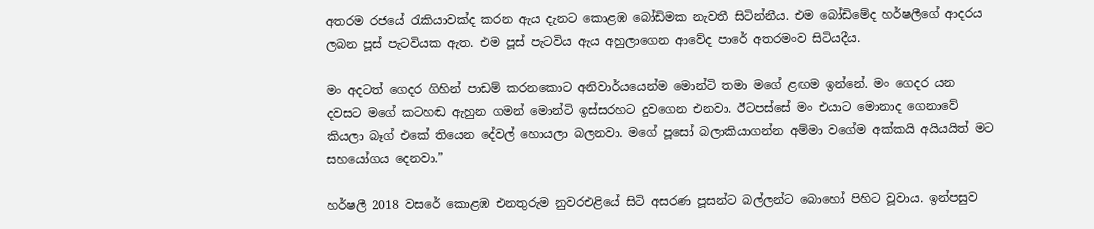අතරම රජයේ රැකියාවක්ද කරන ඇය දැනට කොළඹ බෝඩිමක නැවතී සිටින්නීය. එම බෝඩිමේද හර්ෂලීගේ ආදරය ලබන පූස් පැටවියක ඇත. එම පූස් පැටවිය ඇය අහුලාගෙන ආවේද පාරේ අතරමංව සිටියදීය.

මං අදටත් ගෙදර ගිහින් පාඩම් කරනකොට අනිවාර්යයෙන්ම මොන්ටි තමා මගේ ළඟම ඉන්නේ. මං ගෙදර යන දවසට මගේ කටහඬ ඇහුන ගමන් මොන්ටි ඉස්සරහට දුවගෙන එනවා. ඊටපස්සේ මං එයාට මොනාද ගෙනාවේ කියලා බෑග් එකේ තියෙන දේවල් හොයලා බලනවා. මගේ පූසෝ බලාකියාගන්න අම්මා වගේම අක්කයි අයියයිත් මට සහයෝගය දෙනවා.”

හර්ෂලී 2018 වසරේ කොළඹ එනතුරුම නුවරඑළියේ සිටි අසරණ පූසන්ට බල්ලන්ට බොහෝ පිහිට වූවාය. ඉන්පසුව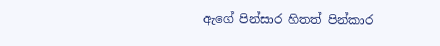ඇගේ පින්සාර හිතත් පින්කාර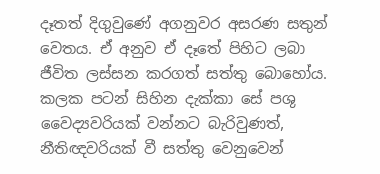දෑතත් දිගුවුණේ අගනුවර අසරණ සතුන් වෙතය. ඒ අනුව ඒ දෑතේ පිහිට ලබා ජීවිත ලස්සන කරගත් සත්තු බොහෝය. කලක පටන් සිහින දැක්කා සේ පශු වෛද්‍යවරියක් වන්නට බැරිවුණත්, නීතිඥවරියක් වී සත්තු වෙනුවෙන්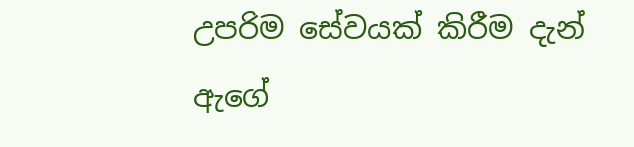උපරිම සේවයක් කිරීම දැන් ඇගේ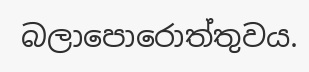බලාපොරොත්තුවය.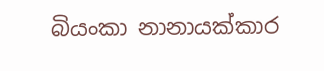බියංකා නානායක්කාර